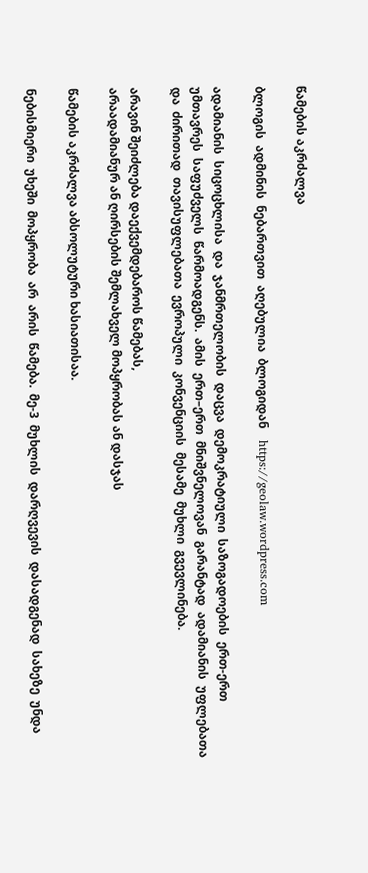წამების აკრძალვა

ბლოგის  ადმინის  ნებართვით  აღებულია  ბლოგიდან    https://geolaw.wordpress.com

ადამიანის  სიცოცხლისა  და  ჯანმრთელობის  დაცვა  დემოკრატიული  საზოგადოების  ერთ-ერთ  უმთავრეს  საფუძველს  წარმოადგენს.  ამის  ერთ–ერთ  მნიშვნელოვან  გარანტად  ადამიანის  უფლებათა  და  ძირითად  თავისუფლებათა  ევროპული  კონვენციის  მესამე  მუხლი  გვევლინება.

არავინ შეიძლება დაექვემდებაროს წამებას,
არაადამიანურ ან ღირსების შემლახველ მოპყრობას ან დასჯას

წამების აკრძალვა აბსოლუტური ხასიათისაა.

ნებისმიერი  უხეში  მოპყრობა  არ  არის  წამება.  მე-3  მუხლის  დარღვევის  დასადგენად  სახეზე  უნდა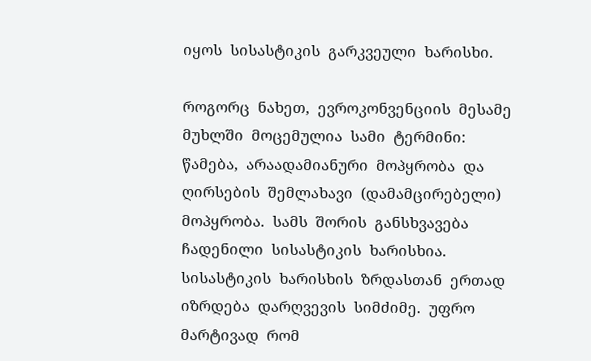იყოს  სისასტიკის  გარკვეული  ხარისხი.

როგორც  ნახეთ,  ევროკონვენციის  მესამე  მუხლში  მოცემულია  სამი  ტერმინი:  წამება,  არაადამიანური  მოპყრობა  და  ღირსების  შემლახავი  (დამამცირებელი)  მოპყრობა.  სამს  შორის  განსხვავება  ჩადენილი  სისასტიკის  ხარისხია.  სისასტიკის  ხარისხის  ზრდასთან  ერთად  იზრდება  დარღვევის  სიმძიმე.  უფრო  მარტივად  რომ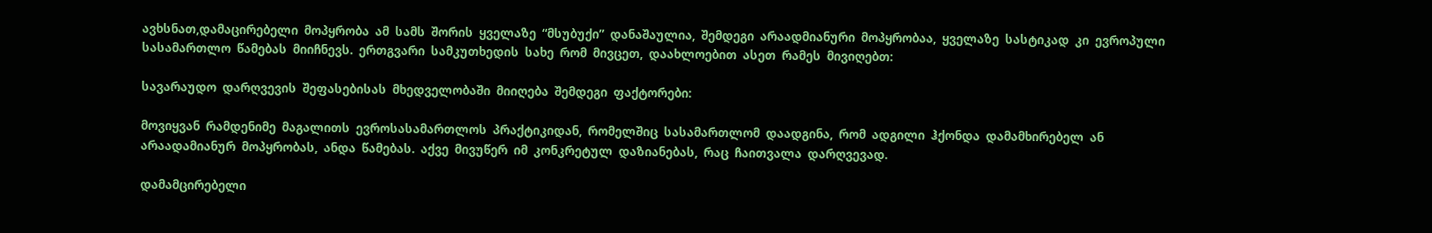ავხსნათ,დამაცირებელი  მოპყრობა  ამ  სამს  შორის  ყველაზე  “მსუბუქი”  დანაშაულია,  შემდეგი  არაადმიანური  მოპყრობაა,  ყველაზე  სასტიკად  კი  ევროპული  სასამართლო  წამებას  მიიჩნევს.  ერთგვარი  სამკუთხედის  სახე  რომ  მივცეთ,  დაახლოებით  ასეთ  რამეს  მივიღებთ:

სავარაუდო  დარღვევის  შეფასებისას  მხედველობაში  მიიღება  შემდეგი  ფაქტორები:

მოვიყვან  რამდენიმე  მაგალითს  ევროსასამართლოს  პრაქტიკიდან,  რომელშიც  სასამართლომ  დაადგინა,  რომ  ადგილი  ჰქონდა  დამამხირებელ  ან  არაადამიანურ  მოპყრობას,  ანდა  წამებას.  აქვე  მივუწერ  იმ  კონკრეტულ  დაზიანებას,  რაც  ჩაითვალა  დარღვევად.

დამამცირებელი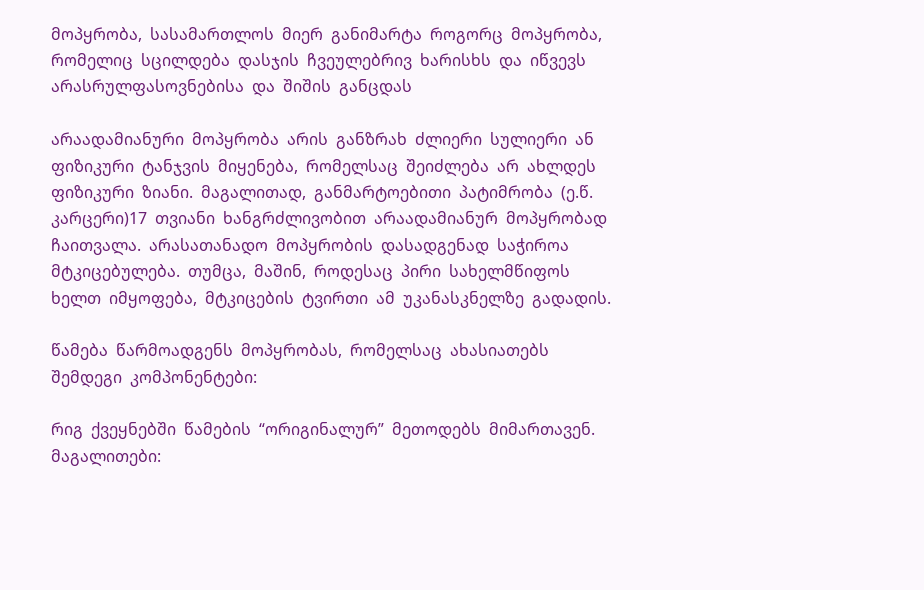მოპყრობა,  სასამართლოს  მიერ  განიმარტა  როგორც  მოპყრობა,  რომელიც  სცილდება  დასჯის  ჩვეულებრივ  ხარისხს  და  იწვევს  არასრულფასოვნებისა  და  შიშის  განცდას

არაადამიანური  მოპყრობა  არის  განზრახ  ძლიერი  სულიერი  ან  ფიზიკური  ტანჯვის  მიყენება,  რომელსაც  შეიძლება  არ  ახლდეს  ფიზიკური  ზიანი.  მაგალითად,  განმარტოებითი  პატიმრობა  (ე.წ.  კარცერი)17  თვიანი  ხანგრძლივობით  არაადამიანურ  მოპყრობად  ჩაითვალა.  არასათანადო  მოპყრობის  დასადგენად  საჭიროა  მტკიცებულება.  თუმცა,  მაშინ,  როდესაც  პირი  სახელმწიფოს  ხელთ  იმყოფება,  მტკიცების  ტვირთი  ამ  უკანასკნელზე  გადადის.

წამება  წარმოადგენს  მოპყრობას,  რომელსაც  ახასიათებს  შემდეგი  კომპონენტები:

რიგ  ქვეყნებში  წამების  “ორიგინალურ”  მეთოდებს  მიმართავენ.  მაგალითები: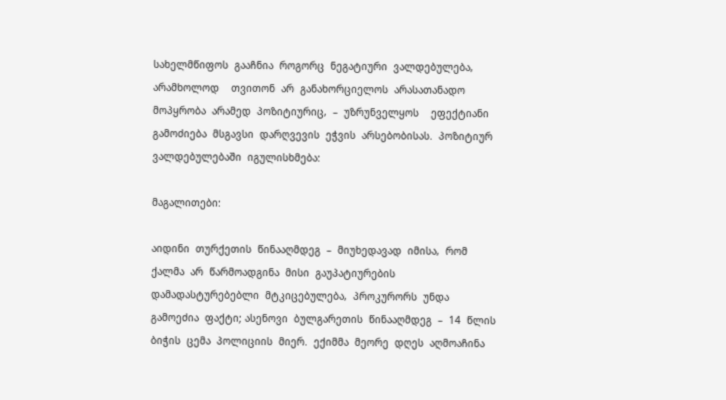სახელმწიფოს  გააჩნია  როგორც  ნეგატიური  ვალდებულება,  არამხოლოდ    თვითონ  არ  განახორციელოს  არასათანადო  მოპყრობა  არამედ  პოზიტიურიც,  –  უზრუნველყოს    ეფექტიანი  გამოძიება  მსგავსი  დარღვევის  ეჭვის  არსებობისას.  პოზიტიურ  ვალდებულებაში  იგულისხმება:

მაგალითები:

აიდინი  თურქეთის  წინააღმდეგ  –  მიუხედავად  იმისა,  რომ  ქალმა  არ  წარმოადგინა  მისი  გაუპატიურების  დამადასტურებებლი  მტკიცებულება,  პროკურორს  უნდა  გამოეძია  ფაქტი; ასენოვი  ბულგარეთის  წინააღმდეგ  –  14  წლის  ბიჭის  ცემა  პოლიციის  მიერ.  ექიმმა  მეორე  დღეს  აღმოაჩინა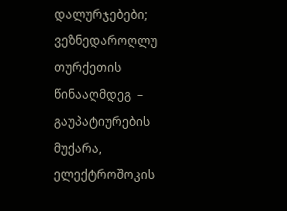დალურჯებები; ვეზნედაროღლუ  თურქეთის  წინააღმდეგ  –  გაუპატიურების  მუქარა,  ელექტროშოკის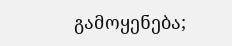გამოყენება;